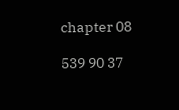chapter 08

539 90 37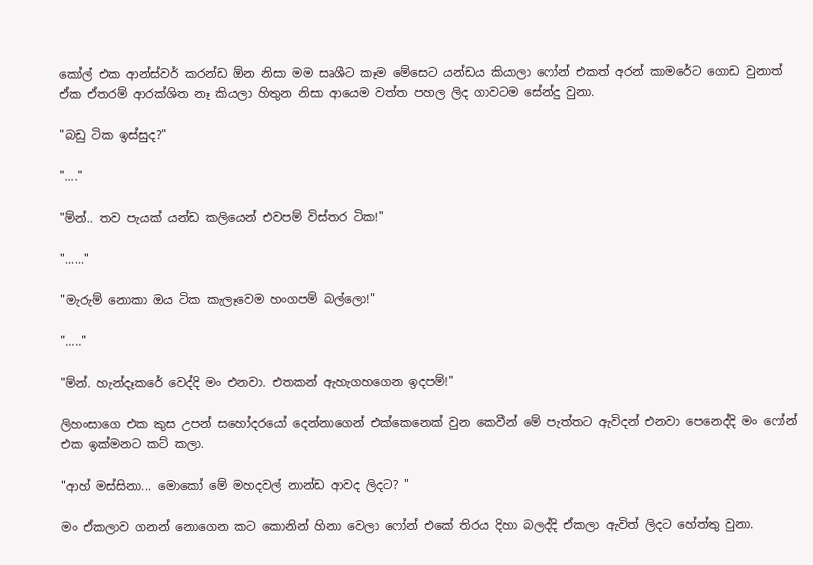කෝල් එක ආන්ස්වර් කරන්ඩ ඕන නිසා මම සෘශීට කෑම මේසෙට යන්ඩය කියාලා ෆෝන් එකත් අරන් කාමරේට ගොඩ වුනාත් ඒක ඒතරම් ආරක්ශිත නෑ කියලා හිතුන නිසා ආයෙම වත්ත පහල ලිද ගාවටම සේන්දු වුනා.

"බඩු ටික ඉස්සුද?"

"...."

"ම්න්.. තව පැයක් යන්ඩ කලියෙන් එවපම් විස්තර ටික!"

"......"

"මැරුම් නොකා ඔය ටික කැලෑවෙම හංගපම් බල්ලො!"

"....."

"ම්න්. හැන්දෑකරේ වෙද්දි මං එනවා. එතකන් ඇහැගහගෙන ඉදපම්!"

ලිහංසාගෙ එක කුස උපන් සහෝදරයෝ දෙන්නාගෙන් එක්කෙනෙක් වුන කෙවීන් මේ පැත්තට ඇවිදන් එනවා පෙනෙද්දි මං ෆෝන් එක ඉක්මනට කට් කලා.

"ආහ් මස්සිනා... මොකෝ මේ මහදවල් නාන්ඩ ආවද ලිදට? "

මං ඒකලාව ගනන් නොගෙන කට කොනින් හිනා වෙලා ෆෝන් එකේ තිරය දිහා බලද්දි ඒකලා ඇවිත් ලිදට හේත්තු වුනා.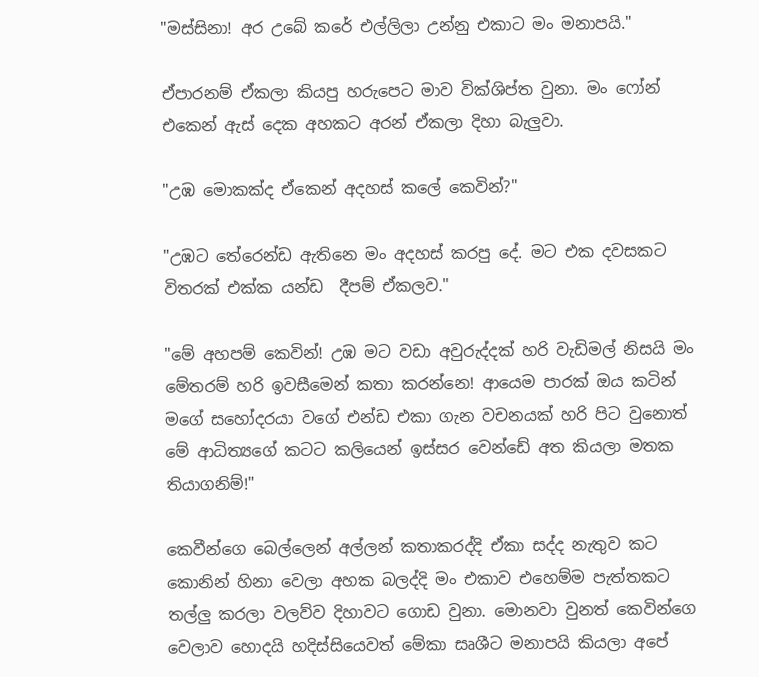"මස්සිනා! අර උබේ කරේ එල්ලිලා උන්නු එකාට මං මනාපයි."

ඒපාරනම් ඒකලා කියපු හරුපෙට මාව වික්ශිප්ත වුනා. මං ෆෝන් එකෙන් ඇස් දෙක අහකට අරන් ඒකලා දිහා බැලුවා.

"උඹ මොකක්ද ඒකෙන් අදහස් කලේ කෙවින්?"

"උඹට තේරෙන්ඩ ඇතිනෙ මං අදහස් කරපු දේ. මට එක දවසකට විතරක් එක්ක යන්ඩ  දීපම් ඒකලව."

"මේ අහපම් කෙවින්! උඹ මට වඩා අවුරුද්දක් හරි වැඩිමල් නිසයි මං මේතරම් හරි ඉවසීමෙන් කතා කරන්නෙ! ආයෙම පාරක් ඔය කටින් මගේ සහෝදරයා වගේ එන්ඩ එකා ගැන වචනයක් හරි පිට වුනොත් මේ ආධිත්‍යගේ කටට කලියෙන් ඉස්සර වෙන්ඩේ අත කියලා මතක තියාගනිම්!"

කෙවීන්ගෙ බෙල්ලෙන් අල්ලන් කතාකරද්දි ඒකා සද්ද නැතුව කට කොනින් හිනා වෙලා අහක බලද්දි මං එකාව එහෙම්ම පැත්තකට තල්ලු කරලා වලව්ව දිහාවට ගොඩ වුනා. මොනවා වුනත් කෙවින්ගෙ වෙලාව හොදයි හදිස්සියෙවත් මේකා සෘශීට මනාපයි කියලා අපේ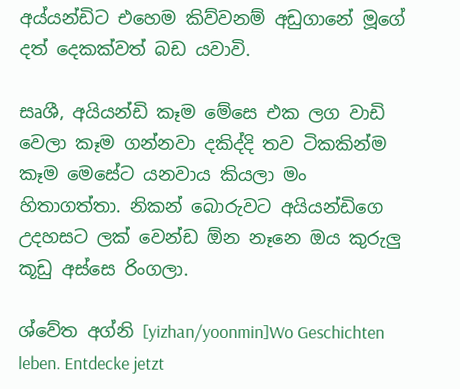අය්යන්ඩිට එහෙම කිව්වනම් අඩුගානේ මූගේ දත් දෙකක්වත් බඩ යවාවි.

සෘශී, අයියන්ඩි කෑම මේසෙ එක ලග වාඩි වෙලා කෑම ගන්නවා දකිද්දි තව ටිකකින්ම කෑම මෙසේට යනවාය කියලා මං හිතාගත්තා. නිකන් බොරුවට අයියන්ඩිගෙ උදහසට ලක් වෙන්ඩ ඕන නෑනෙ ඔය කුරුලු කූඩු අස්සෙ රිංගලා.

ශ්වේත අග්නි [yizhan/yoonmin]Wo Geschichten leben. Entdecke jetzt